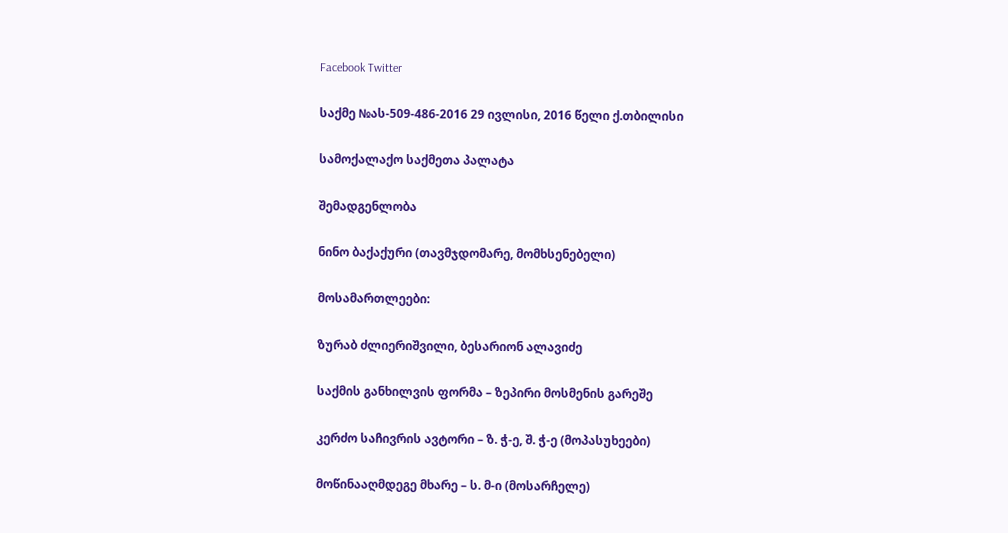Facebook Twitter

საქმე №ას-509-486-2016 29 ივლისი, 2016 წელი ქ.თბილისი

სამოქალაქო საქმეთა პალატა

შემადგენლობა

ნინო ბაქაქური (თავმჯდომარე, მომხსენებელი)

მოსამართლეები:

ზურაბ ძლიერიშვილი, ბესარიონ ალავიძე

საქმის განხილვის ფორმა – ზეპირი მოსმენის გარეშე

კერძო საჩივრის ავტორი – ზ. ჭ-ე, შ. ჭ-ე (მოპასუხეები)

მოწინააღმდეგე მხარე – ს. მ-ი (მოსარჩელე)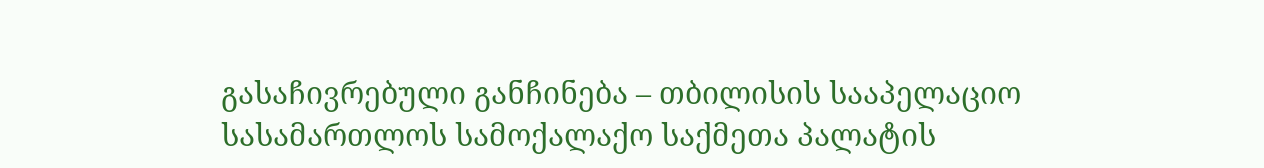გასაჩივრებული განჩინება – თბილისის სააპელაციო სასამართლოს სამოქალაქო საქმეთა პალატის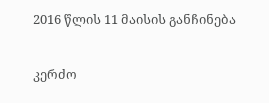2016 წლის 11 მაისის განჩინება

კერძო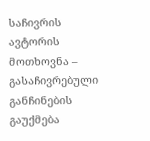საჩივრის ავტორის მოთხოვნა – გასაჩივრებული განჩინების გაუქმება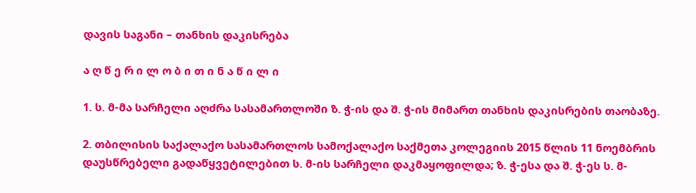დავის საგანი – თანხის დაკისრება

ა ღ წ ე რ ი ლ ო ბ ი თ ი ნ ა წ ი ლ ი

1. ს. მ-მა სარჩელი აღძრა სასამართლოში ზ. ჭ-ის და შ. ჭ-ის მიმართ თანხის დაკისრების თაობაზე.

2. თბილისის საქალაქო სასამართლოს სამოქალაქო საქმეთა კოლეგიის 2015 წლის 11 ნოემბრის დაუსწრებელი გადაწყვეტილებით ს. მ-ის სარჩელი დაკმაყოფილდა; ზ. ჭ-ესა და შ. ჭ-ეს ს. მ-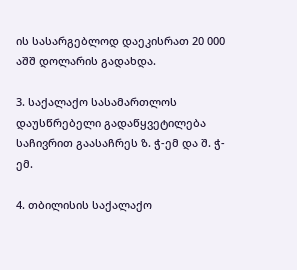ის სასარგებლოდ დაეკისრათ 20 000 აშშ დოლარის გადახდა.

3. საქალაქო სასამართლოს დაუსწრებელი გადაწყვეტილება საჩივრით გაასაჩრეს ზ. ჭ-ემ და შ. ჭ-ემ.

4. თბილისის საქალაქო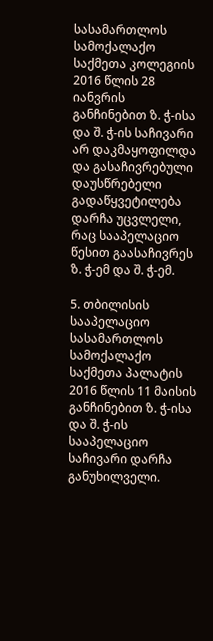სასამართლოს სამოქალაქო საქმეთა კოლეგიის 2016 წლის 28 იანვრის განჩინებით ზ. ჭ-ისა და შ. ჭ-ის საჩივარი არ დაკმაყოფილდა და გასაჩივრებული დაუსწრებელი გადაწყვეტილება დარჩა უცვლელი, რაც სააპელაციო წესით გაასაჩივრეს ზ. ჭ-ემ და შ. ჭ-ემ.

5. თბილისის სააპელაციო სასამართლოს სამოქალაქო საქმეთა პალატის 2016 წლის 11 მაისის განჩინებით ზ. ჭ-ისა და შ. ჭ-ის სააპელაციო საჩივარი დარჩა განუხილველი.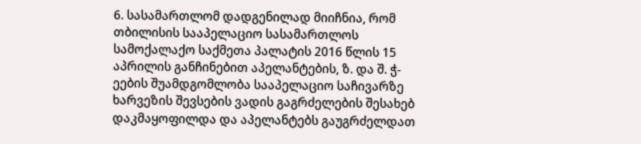6. სასამართლომ დადგენილად მიიჩნია, რომ თბილისის სააპელაციო სასამართლოს სამოქალაქო საქმეთა პალატის 2016 წლის 15 აპრილის განჩინებით აპელანტების, ზ. და შ. ჭ-ეების შუამდგომლობა სააპელაციო საჩივარზე ხარვეზის შევსების ვადის გაგრძელების შესახებ დაკმაყოფილდა და აპელანტებს გაუგრძელდათ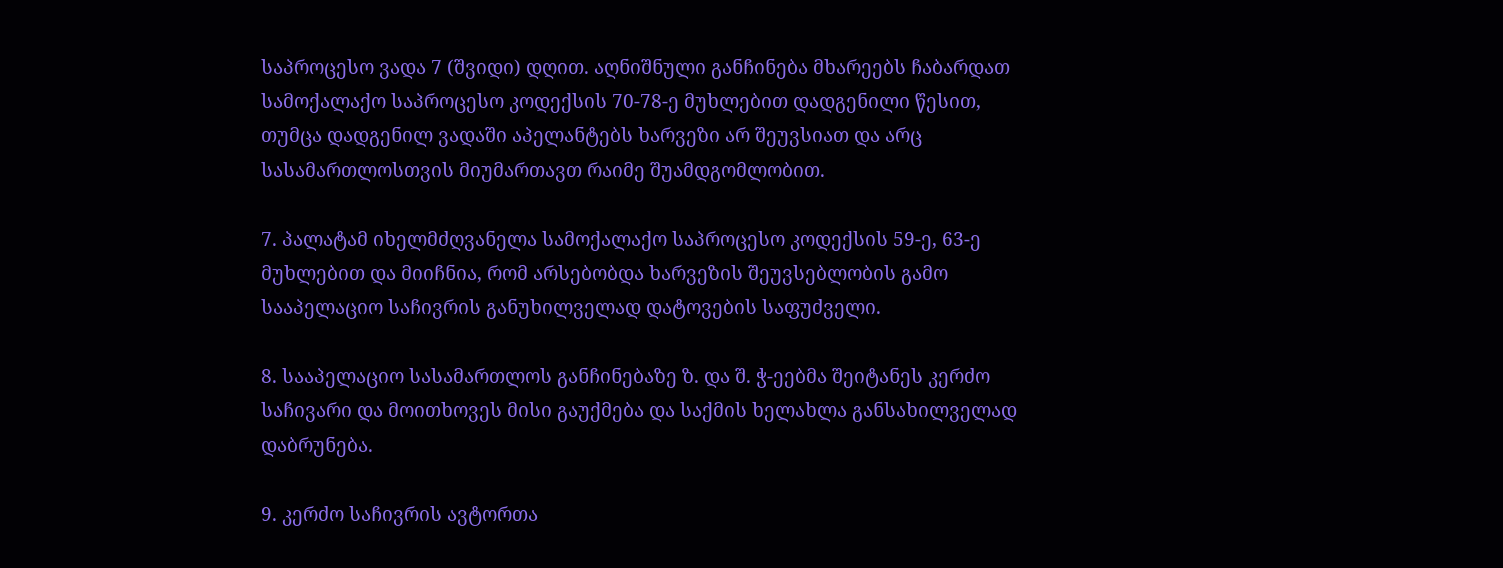საპროცესო ვადა 7 (შვიდი) დღით. აღნიშნული განჩინება მხარეებს ჩაბარდათ სამოქალაქო საპროცესო კოდექსის 70-78-ე მუხლებით დადგენილი წესით, თუმცა დადგენილ ვადაში აპელანტებს ხარვეზი არ შეუვსიათ და არც სასამართლოსთვის მიუმართავთ რაიმე შუამდგომლობით.

7. პალატამ იხელმძღვანელა სამოქალაქო საპროცესო კოდექსის 59-ე, 63-ე მუხლებით და მიიჩნია, რომ არსებობდა ხარვეზის შეუვსებლობის გამო სააპელაციო საჩივრის განუხილველად დატოვების საფუძველი.

8. სააპელაციო სასამართლოს განჩინებაზე ზ. და შ. ჭ-ეებმა შეიტანეს კერძო საჩივარი და მოითხოვეს მისი გაუქმება და საქმის ხელახლა განსახილველად დაბრუნება.

9. კერძო საჩივრის ავტორთა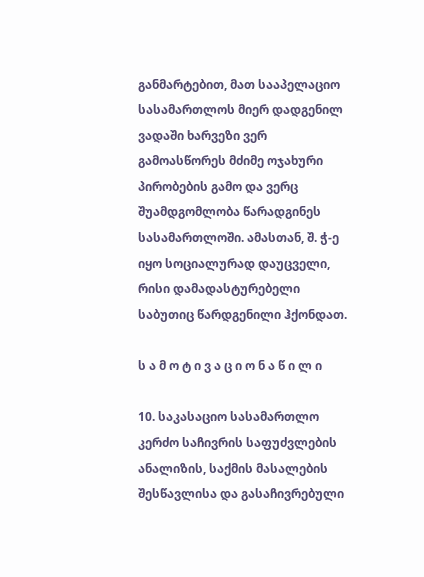განმარტებით, მათ სააპელაციო სასამართლოს მიერ დადგენილ ვადაში ხარვეზი ვერ გამოასწორეს მძიმე ოჯახური პირობების გამო და ვერც შუამდგომლობა წარადგინეს სასამართლოში. ამასთან, შ. ჭ-ე იყო სოციალურად დაუცველი, რისი დამადასტურებელი საბუთიც წარდგენილი ჰქონდათ.

ს ა მ ო ტ ი ვ ა ც ი ო ნ ა წ ი ლ ი

10. საკასაციო სასამართლო კერძო საჩივრის საფუძვლების ანალიზის, საქმის მასალების შესწავლისა და გასაჩივრებული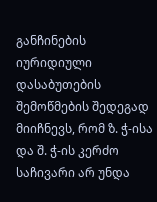განჩინების იურიდიული დასაბუთების შემოწმების შედეგად მიიჩნევს, რომ ზ. ჭ-ისა და შ. ჭ-ის კერძო საჩივარი არ უნდა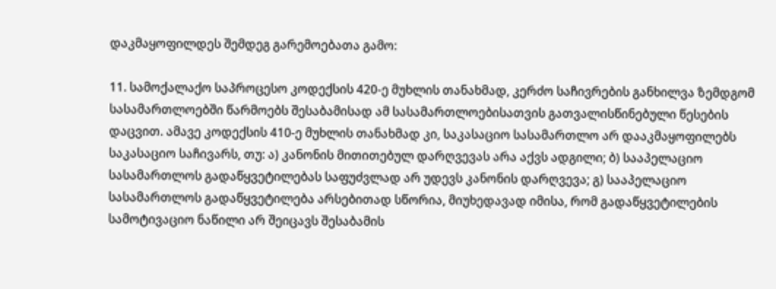დაკმაყოფილდეს შემდეგ გარემოებათა გამო:

11. სამოქალაქო საპროცესო კოდექსის 420-ე მუხლის თანახმად, კერძო საჩივრების განხილვა ზემდგომ სასამართლოებში წარმოებს შესაბამისად ამ სასამართლოებისათვის გათვალისწინებული წესების დაცვით. ამავე კოდექსის 410-ე მუხლის თანახმად კი, საკასაციო სასამართლო არ დააკმაყოფილებს საკასაციო საჩივარს, თუ: ა) კანონის მითითებულ დარღვევას არა აქვს ადგილი; ბ) სააპელაციო სასამართლოს გადაწყვეტილებას საფუძვლად არ უდევს კანონის დარღვევა; გ) სააპელაციო სასამართლოს გადაწყვეტილება არსებითად სწორია, მიუხედავად იმისა, რომ გადაწყვეტილების სამოტივაციო ნაწილი არ შეიცავს შესაბამის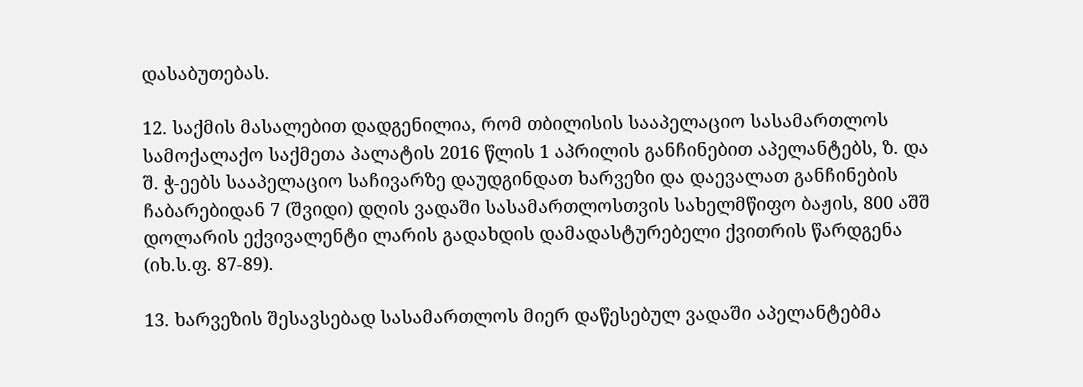დასაბუთებას.

12. საქმის მასალებით დადგენილია, რომ თბილისის სააპელაციო სასამართლოს სამოქალაქო საქმეთა პალატის 2016 წლის 1 აპრილის განჩინებით აპელანტებს, ზ. და შ. ჭ-ეებს სააპელაციო საჩივარზე დაუდგინდათ ხარვეზი და დაევალათ განჩინების ჩაბარებიდან 7 (შვიდი) დღის ვადაში სასამართლოსთვის სახელმწიფო ბაჟის, 800 აშშ დოლარის ექვივალენტი ლარის გადახდის დამადასტურებელი ქვითრის წარდგენა (იხ.ს.ფ. 87-89).

13. ხარვეზის შესავსებად სასამართლოს მიერ დაწესებულ ვადაში აპელანტებმა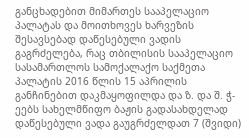განცხადებით მიმართეს სააპელაციო პალატას და მოითხოვეს ხარვეზის შესავსებად დაწესებული ვადის გაგრძელება, რაც თბილისის სააპელაციო სასამართლოს სამოქალაქო საქმეთა პალატის 2016 წლის 15 აპრილის განჩინებით დაკმაყოფილდა და ზ. და შ. ჭ-ეებს სახელმწიფო ბაჟის გადასახდელად დაწესებული ვადა გაუგრძელდათ 7 (შვიდი)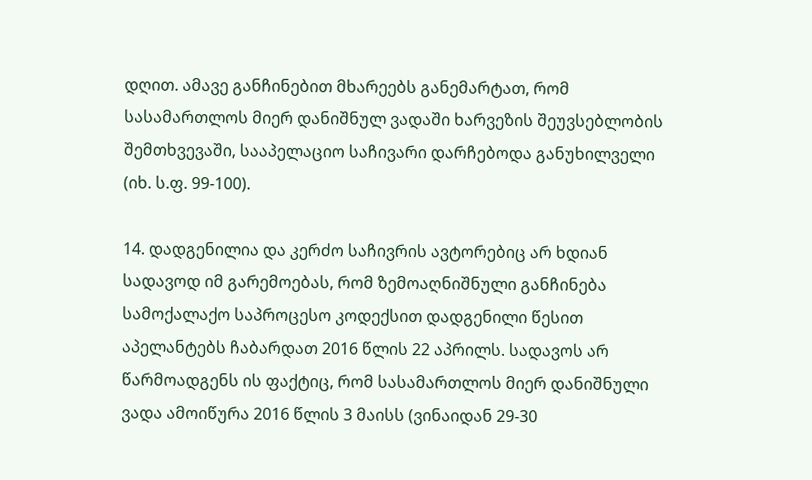დღით. ამავე განჩინებით მხარეებს განემარტათ, რომ სასამართლოს მიერ დანიშნულ ვადაში ხარვეზის შეუვსებლობის შემთხვევაში, სააპელაციო საჩივარი დარჩებოდა განუხილველი (იხ. ს.ფ. 99-100).

14. დადგენილია და კერძო საჩივრის ავტორებიც არ ხდიან სადავოდ იმ გარემოებას, რომ ზემოაღნიშნული განჩინება სამოქალაქო საპროცესო კოდექსით დადგენილი წესით აპელანტებს ჩაბარდათ 2016 წლის 22 აპრილს. სადავოს არ წარმოადგენს ის ფაქტიც, რომ სასამართლოს მიერ დანიშნული ვადა ამოიწურა 2016 წლის 3 მაისს (ვინაიდან 29-30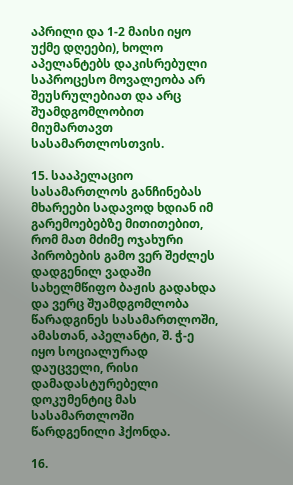აპრილი და 1-2 მაისი იყო უქმე დღეები), ხოლო აპელანტებს დაკისრებული საპროცესო მოვალეობა არ შეუსრულებიათ და არც შუამდგომლობით მიუმართავთ სასამართლოსთვის.

15. სააპელაციო სასამართლოს განჩინებას მხარეები სადავოდ ხდიან იმ გარემოებებზე მითითებით, რომ მათ მძიმე ოჯახური პირობების გამო ვერ შეძლეს დადგენილ ვადაში სახელმწიფო ბაჟის გადახდა და ვერც შუამდგომლობა წარადგინეს სასამართლოში, ამასთან, აპელანტი, შ. ჭ-ე იყო სოციალურად დაუცველი, რისი დამადასტურებელი დოკუმენტიც მას სასამართლოში წარდგენილი ჰქონდა.

16.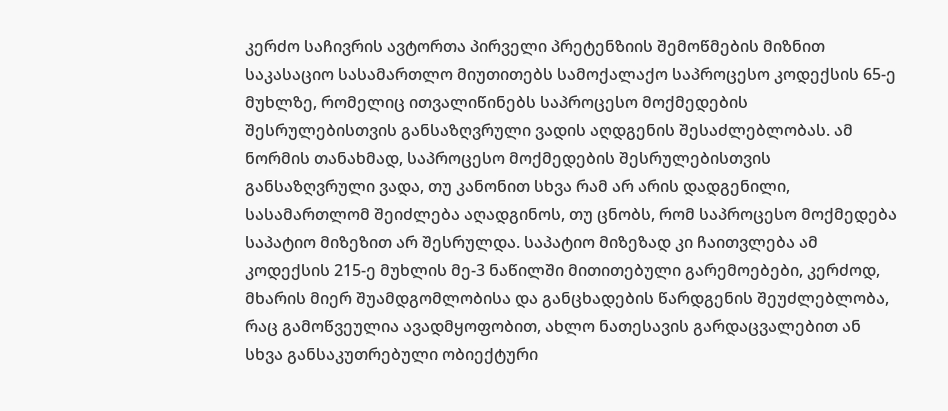კერძო საჩივრის ავტორთა პირველი პრეტენზიის შემოწმების მიზნით საკასაციო სასამართლო მიუთითებს სამოქალაქო საპროცესო კოდექსის 65-ე მუხლზე, რომელიც ითვალიწინებს საპროცესო მოქმედების შესრულებისთვის განსაზღვრული ვადის აღდგენის შესაძლებლობას. ამ ნორმის თანახმად, საპროცესო მოქმედების შესრულებისთვის განსაზღვრული ვადა, თუ კანონით სხვა რამ არ არის დადგენილი, სასამართლომ შეიძლება აღადგინოს, თუ ცნობს, რომ საპროცესო მოქმედება საპატიო მიზეზით არ შესრულდა. საპატიო მიზეზად კი ჩაითვლება ამ კოდექსის 215-ე მუხლის მე-3 ნაწილში მითითებული გარემოებები, კერძოდ, მხარის მიერ შუამდგომლობისა და განცხადების წარდგენის შეუძლებლობა, რაც გამოწვეულია ავადმყოფობით, ახლო ნათესავის გარდაცვალებით ან სხვა განსაკუთრებული ობიექტური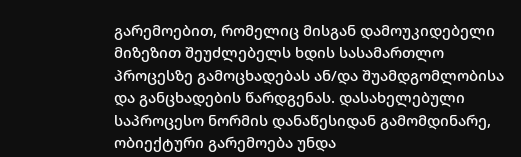გარემოებით, რომელიც მისგან დამოუკიდებელი მიზეზით შეუძლებელს ხდის სასამართლო პროცესზე გამოცხადებას ან/და შუამდგომლობისა და განცხადების წარდგენას. დასახელებული საპროცესო ნორმის დანაწესიდან გამომდინარე, ობიექტური გარემოება უნდა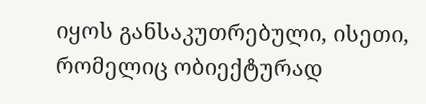იყოს განსაკუთრებული, ისეთი, რომელიც ობიექტურად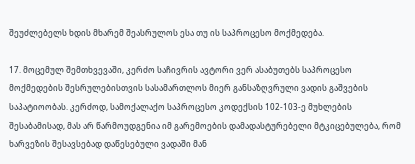შეუძლებელს ხდის მხარემ შეასრულოს ესა თუ ის საპროცესო მოქმედება.

17. მოცემულ შემთხვევაში, კერძო საჩივრის ავტორი ვერ ასაბუთებს საპროცესო მოქმედების შესრულებისთვის სასამართლოს მიერ განსაზღვრული ვადის გაშვების საპატიოობას. კერძოდ, სამოქალაქო საპროცესო კოდექსის 102-103-ე მუხლების შესაბამისად, მას არ წარმოუდგენია იმ გარემოების დამადასტურებელი მტკიცებულება, რომ ხარვეზის შესავსებად დაწესებული ვადაში მან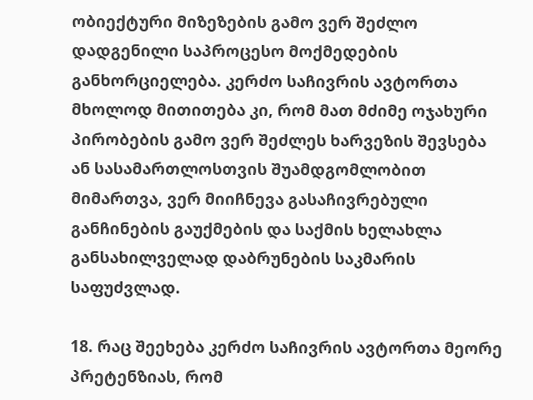ობიექტური მიზეზების გამო ვერ შეძლო დადგენილი საპროცესო მოქმედების განხორციელება. კერძო საჩივრის ავტორთა მხოლოდ მითითება კი, რომ მათ მძიმე ოჯახური პირობების გამო ვერ შეძლეს ხარვეზის შევსება ან სასამართლოსთვის შუამდგომლობით მიმართვა, ვერ მიიჩნევა გასაჩივრებული განჩინების გაუქმების და საქმის ხელახლა განსახილველად დაბრუნების საკმარის საფუძვლად.

18. რაც შეეხება კერძო საჩივრის ავტორთა მეორე პრეტენზიას, რომ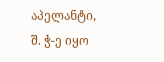აპელანტი, შ. ჭ-ე იყო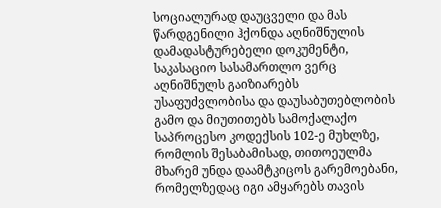სოციალურად დაუცველი და მას წარდგენილი ჰქონდა აღნიშნულის დამადასტურებელი დოკუმენტი, საკასაციო სასამართლო ვერც აღნიშნულს გაიზიარებს უსაფუძვლობისა და დაუსაბუთებლობის გამო და მიუთითებს სამოქალაქო საპროცესო კოდექსის 102-ე მუხლზე, რომლის შესაბამისად, თითოეულმა მხარემ უნდა დაამტკიცოს გარემოებანი, რომელზედაც იგი ამყარებს თავის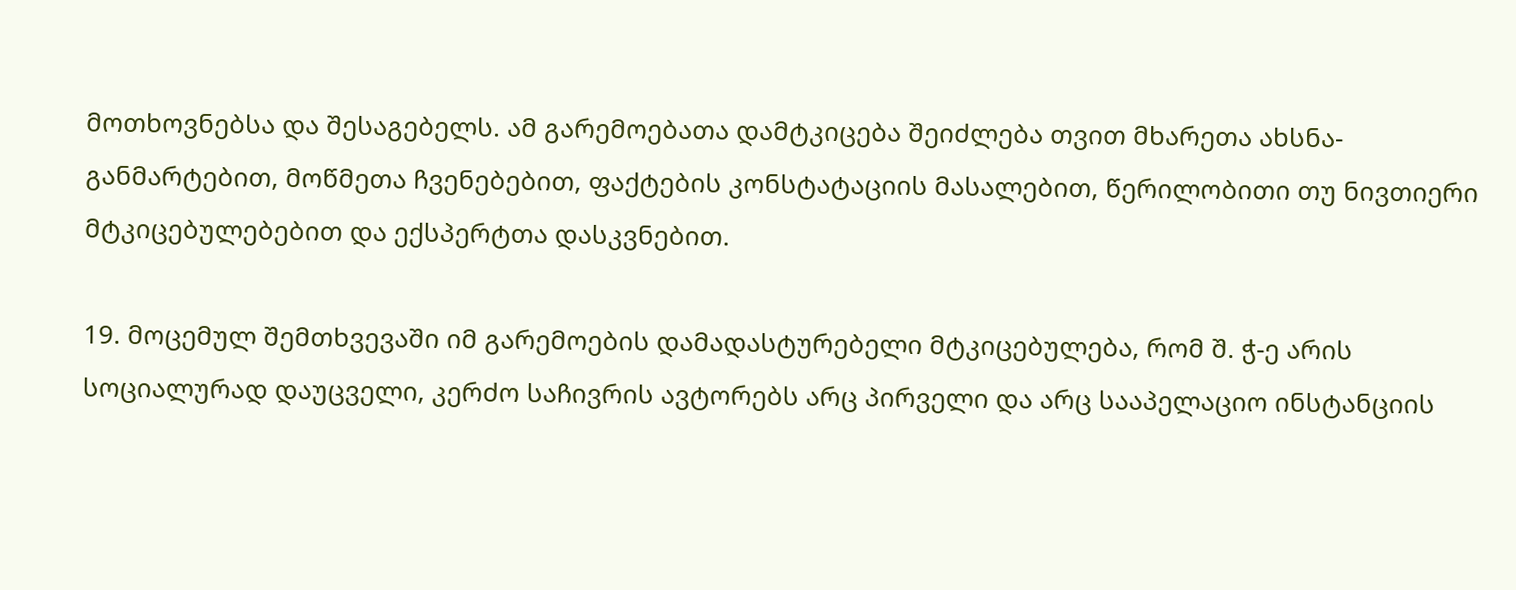მოთხოვნებსა და შესაგებელს. ამ გარემოებათა დამტკიცება შეიძლება თვით მხარეთა ახსნა-განმარტებით, მოწმეთა ჩვენებებით, ფაქტების კონსტატაციის მასალებით, წერილობითი თუ ნივთიერი მტკიცებულებებით და ექსპერტთა დასკვნებით.

19. მოცემულ შემთხვევაში იმ გარემოების დამადასტურებელი მტკიცებულება, რომ შ. ჭ-ე არის სოციალურად დაუცველი, კერძო საჩივრის ავტორებს არც პირველი და არც სააპელაციო ინსტანციის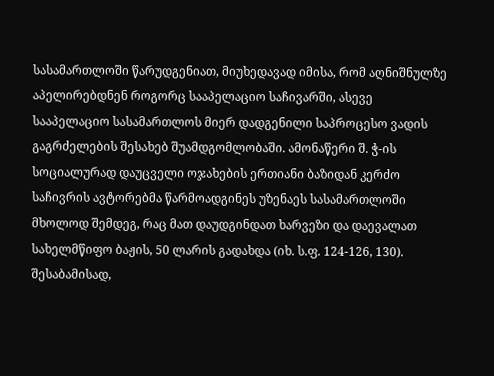სასამართლოში წარუდგენიათ, მიუხედავად იმისა, რომ აღნიშნულზე აპელირებდნენ როგორც სააპელაციო საჩივარში, ასევე სააპელაციო სასამართლოს მიერ დადგენილი საპროცესო ვადის გაგრძელების შესახებ შუამდგომლობაში. ამონაწერი შ. ჭ-ის სოციალურად დაუცველი ოჯახების ერთიანი ბაზიდან კერძო საჩივრის ავტორებმა წარმოადგინეს უზენაეს სასამართლოში მხოლოდ შემდეგ, რაც მათ დაუდგინდათ ხარვეზი და დაევალათ სახელმწიფო ბაჟის, 50 ლარის გადახდა (იხ. ს.ფ. 124-126, 130). შესაბამისად,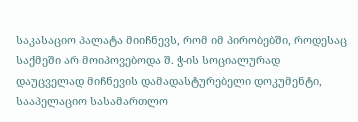საკასაციო პალატა მიიჩნევს, რომ იმ პირობებში, როდესაც საქმეში არ მოიპოვებოდა შ. ჭ-ის სოციალურად დაუცველად მიჩნევის დამადასტურებელი დოკუმენტი, სააპელაციო სასამართლო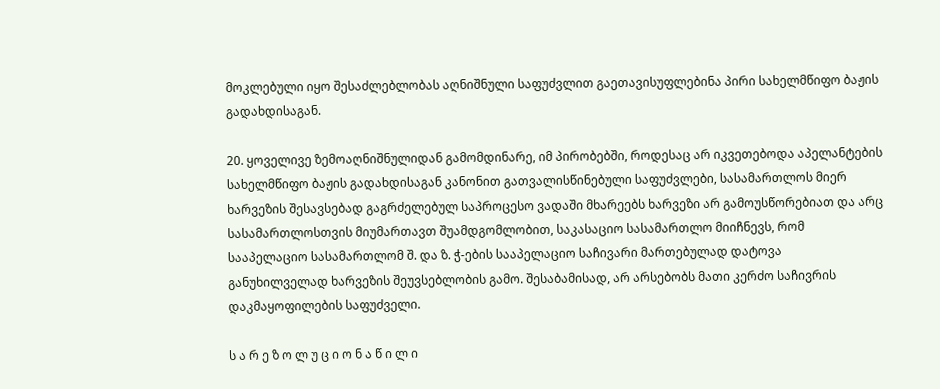მოკლებული იყო შესაძლებლობას აღნიშნული საფუძვლით გაეთავისუფლებინა პირი სახელმწიფო ბაჟის გადახდისაგან.

20. ყოველივე ზემოაღნიშნულიდან გამომდინარე, იმ პირობებში, როდესაც არ იკვეთებოდა აპელანტების სახელმწიფო ბაჟის გადახდისაგან კანონით გათვალისწინებული საფუძვლები, სასამართლოს მიერ ხარვეზის შესავსებად გაგრძელებულ საპროცესო ვადაში მხარეებს ხარვეზი არ გამოუსწორებიათ და არც სასამართლოსთვის მიუმართავთ შუამდგომლობით, საკასაციო სასამართლო მიიჩნევს, რომ სააპელაციო სასამართლომ შ. და ზ. ჭ-ების სააპელაციო საჩივარი მართებულად დატოვა განუხილველად ხარვეზის შეუვსებლობის გამო. შესაბამისად, არ არსებობს მათი კერძო საჩივრის დაკმაყოფილების საფუძველი.

ს ა რ ე ზ ო ლ უ ც ი ო ნ ა წ ი ლ ი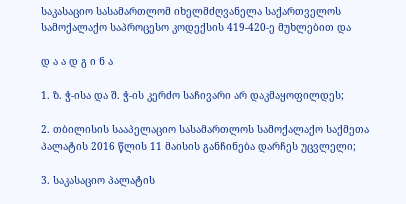საკასაციო სასამართლომ იხელმძღვანელა საქართველოს სამოქალაქო საპროცესო კოდექსის 419-420-ე მუხლებით და

დ ა ა დ გ ი ნ ა

1. ზ. ჭ-ისა და შ. ჭ-ის კერძო საჩივარი არ დაკმაყოფილდეს;

2. თბილისის სააპელაციო სასამართლოს სამოქალაქო საქმეთა პალატის 2016 წლის 11 მაისის განჩინება დარჩეს უცვლელი;

3. საკასაციო პალატის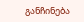განჩინება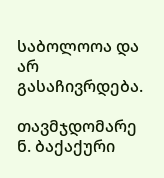საბოლოოა და არ გასაჩივრდება.

თავმჯდომარე ნ. ბაქაქური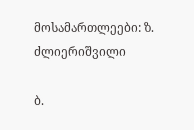მოსამართლეები: ზ. ძლიერიშვილი

ბ.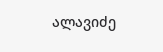ალავიძე